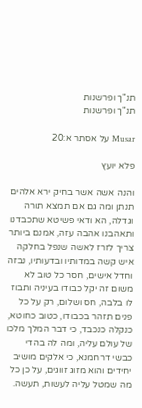תנ"ך ופרשנות
תנ"ך ופרשנות

Musar על אסתר א:20

פלא יועץ

והנה אשה אשר בחיק ירא אלהים תנתן ומה גם אם תמצא תורה וגדלה, הא ודאי פשיטא שתכבדנו ותאהבנו אהבה עזה, אמנם ביותר צריך לזרז לאשה שנפל בחלקה איש קשה במדותיו ובדעותיו, נבזה וחדל אישים, חסר כל טוב לא משום זה יקל כבודו בעיניה ותבוז לו בלבה, חס ושלום, רק על כל פנים תזהר בכבודו, כטוב כחוטא, כנקלה כנכבד, כי דבר המלך מלכו של עולם עליה, ומה לה בהדי כבשי דרחמנא, כי אלקים מושיב יחידים והוא מזוג זווגים, על כן כל מה שמטל עליה לעשות, תעשה.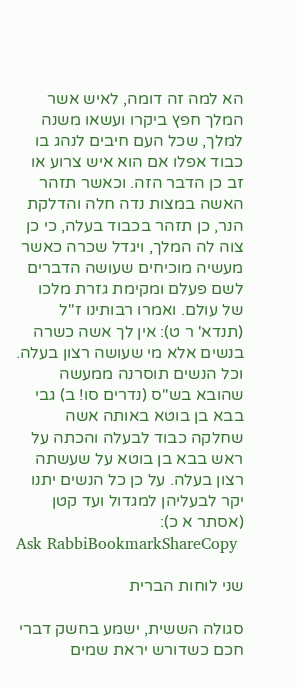הא למה זה דומה, לאיש אשר המלך חפץ ביקרו ועשאו משנה למלך, שכל העם חיבים לנהג בו כבוד אפלו אם הוא איש צרוע או זב כן הדבר הזה. וכאשר תזהר האשה במצות נדה חלה והדלקת הנר, כן תזהר בכבוד בעלה, כי כן צוה לה המלך, ויגדל שכרה כאשר מעשיה מוכיחים שעושה הדברים לשם פעלם ומקימת גזרת מלכו של עולם. ואמרו רבותינו ז''ל (תנדא' ר ט): אין לך אשה כשרה בנשים אלא מי שעושה רצון בעלה. וכל הנשים תוסרנה ממעשה שהובא בש''ס (נדרים סו! ב) גבי בבא בן בוטא באותה אשה שחלקה כבוד לבעלה והכתה על ראש בבא בן בוטא על שעשתה רצון בעלה. על כן כל הנשים יתנו יקר לבעליהן למגדול ועד קטן (אסתר א כ):
Ask RabbiBookmarkShareCopy

שני לוחות הברית

סגולה הששית, ישמע בחשק דברי חכם כשדורש יראת שמים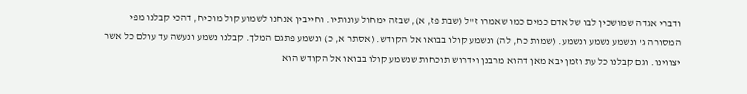ודברי אגדה שמושכין לבו של אדם כמים כמו שאמרו ז"ל (שבת פז, א), שבזה ימחול עונותיו. וחייבין אנחנו לשמוע קול מוכיח, דהכי קבלנו מפי המסורה ג' ונשמע נשמע ונשמע. (שמות כח, לה) ונשמע קולו בבואו אל הקודש. (אסתר א, כ) ונשמע פתגם המלך. קבלנו נשמע ונעשה עד עולם כל אשר יצווינו. וגם קבלנו כל עת וזמן יבא מאן דהוא מרבנן וידרוש תוכחות שנשמע קולו בבואו אל הקודש הוא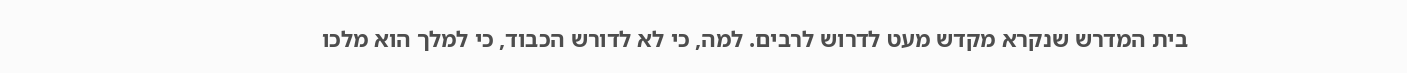בית המדרש שנקרא מקדש מעט לדרוש לרבים. למה, כי לא לדורש הכבוד, כי למלך הוא מלכו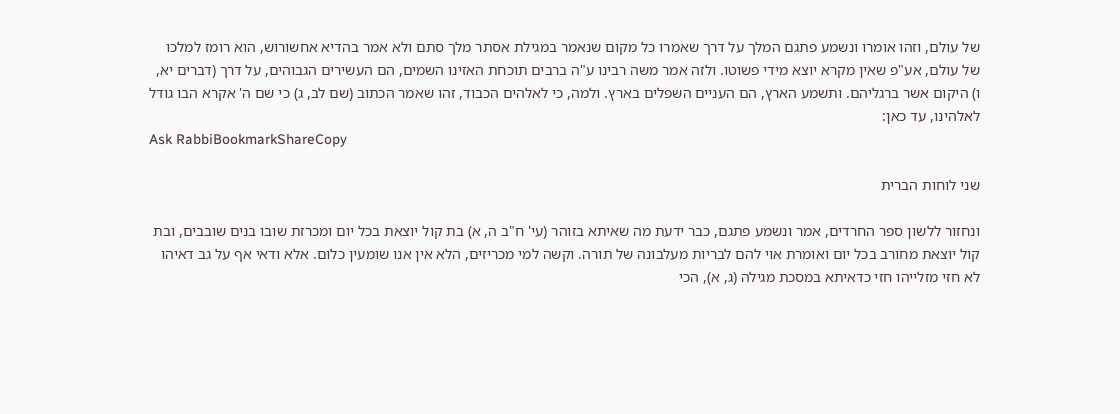של עולם, וזהו אומרו ונשמע פתגם המלך על דרך שאמרו כל מקום שנאמר במגילת אסתר מלך סתם ולא אמר בהדיא אחשורוש, הוא רומז למלכו של עולם, אע"פ שאין מקרא יוצא מידי פשוטו. ולזה אמר משה רבינו ע"ה ברבים תוכחת האזינו השמים, הם העשירים הגבוהים, על דרך (דברים יא, ו) היקום אשר ברגליהם. ותשמע הארץ, הם העניים השפלים בארץ. ולמה, כי לאלהים הכבוד, זהו שאמר הכתוב (שם לב, ג) כי שם ה' אקרא הבו גודל לאלהינו, עד כאן:
Ask RabbiBookmarkShareCopy

שני לוחות הברית

ונחזור ללשון ספר החרדים, אמר ונשמע פתגם, כבר ידעת מה שאיתא בזוהר (עי' ח"ב ה, א) בת קול יוצאת בכל יום ומכרזת שובו בנים שובבים, ובת קול יוצאת מחורב בכל יום ואומרת אוי להם לבריות מעלבונה של תורה. וקשה למי מכריזים, הלא אין אנו שומעין כלום. אלא ודאי אף על גב דאיהו לא חזי מזלייהו חזי כדאיתא במסכת מגילה (ג, א), הכי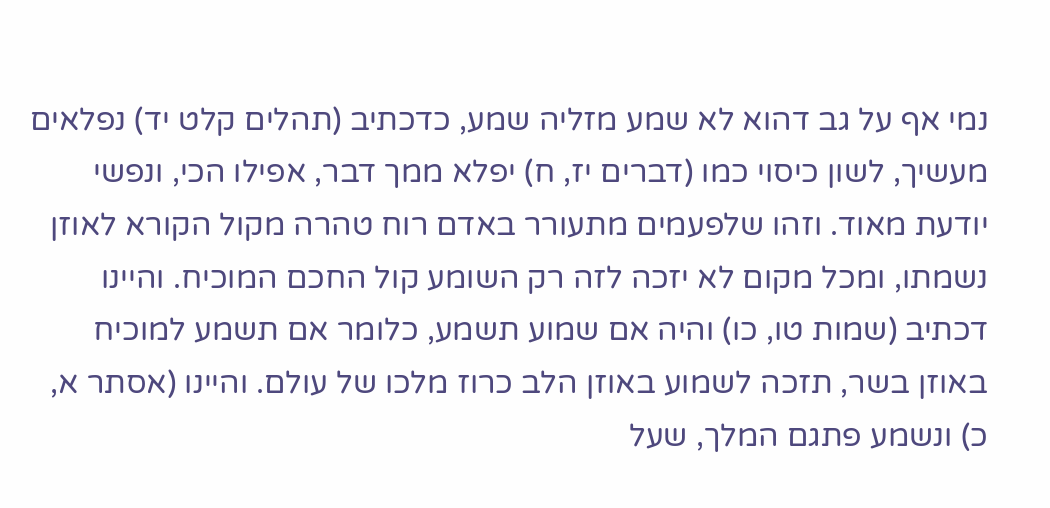נמי אף על גב דהוא לא שמע מזליה שמע, כדכתיב (תהלים קלט יד) נפלאים מעשיך, לשון כיסוי כמו (דברים יז, ח) יפלא ממך דבר, אפילו הכי, ונפשי יודעת מאוד. וזהו שלפעמים מתעורר באדם רוח טהרה מקול הקורא לאוזן נשמתו, ומכל מקום לא יזכה לזה רק השומע קול החכם המוכיח. והיינו דכתיב (שמות טו, כו) והיה אם שמוע תשמע, כלומר אם תשמע למוכיח באוזן בשר, תזכה לשמוע באוזן הלב כרוז מלכו של עולם. והיינו (אסתר א, כ) ונשמע פתגם המלך, שעל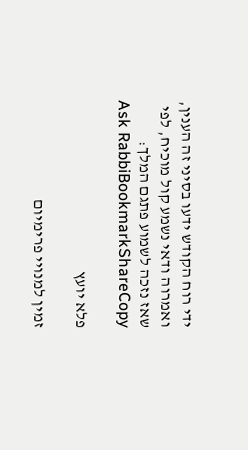ידי רוח הקודש ידעו בסיני זה הענין, ואמרוה ודאי נשמע קול מוכיח, לפי שאז נזכה לשמוע פתגם המלך:
Ask RabbiBookmarkShareCopy

פלא יועץ

זמין למנויי פרימיום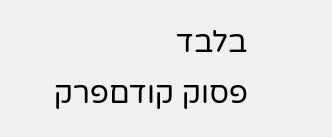בלבד
פסוק קודםפרק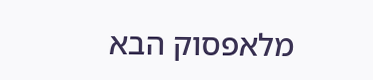מלאפסוק הבא